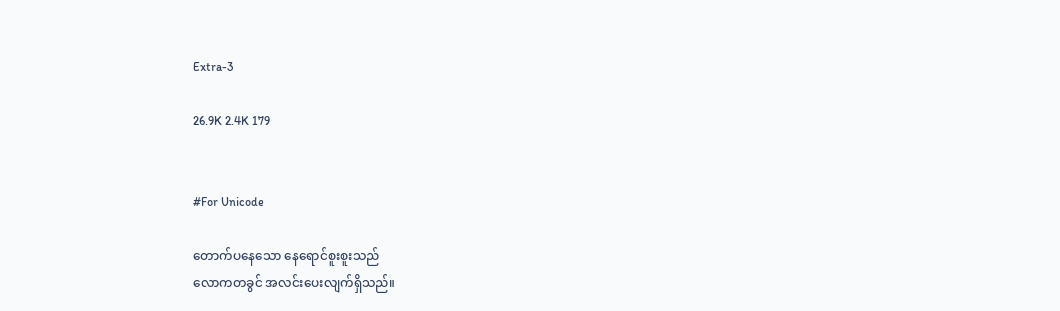Extra-3

26.9K 2.4K 179


#For Unicode

တောက်ပနေသော နေရောင်စူးစူးသည်
လောကတခွင် အလင်းပေးလျက်ရှိသည်။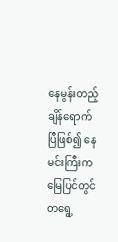နေမွန်းတည့် ချိန်ရောက်ပြီဖြစ်၍ နေမင်းကြီးက
မြေပြင်တွင် တရွေ့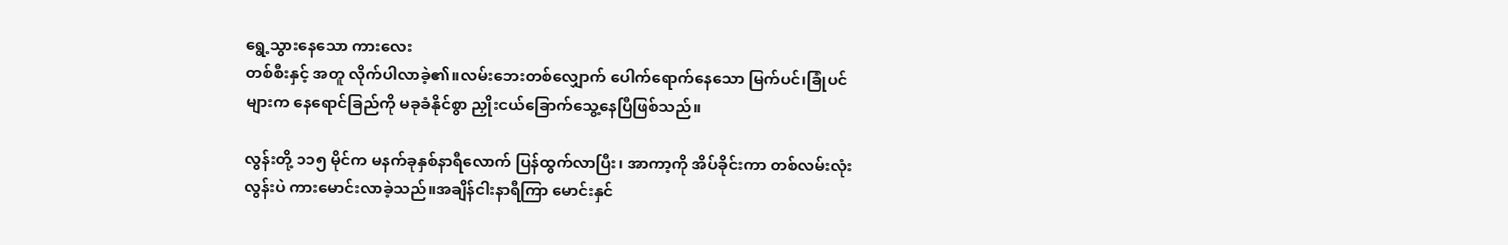ရွေ့သွားနေသော ကားလေး
တစ်စီးနှင့် အတူ လိုက်ပါလာခဲ့၏။လမ်းဘေးတစ်လျှောက် ပေါက်ရောက်နေသော မြက်ပင်၊ခြုံပင်များက နေရောင်ခြည်ကို မခုခံနိုင်စွာ ညှိုးငယ်ခြောက်သွေ့နေပြီဖြစ်သည်။

လွန်းတို့ ၁၁၅ မိုင်က မနက်ခုနှစ်နာရီလောက် ပြန်ထွက်လာပြီး၊ အာကာ့ကို အိပ်ခိုင်းကာ တစ်လမ်းလုံး လွန်းပဲ ကားမောင်းလာခဲ့သည်။အချိန်ငါးနာရီကြာ မောင်းနှင်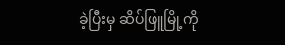ခဲ့ပြီးမှ ဆိပ်ဖြူမြို့ကို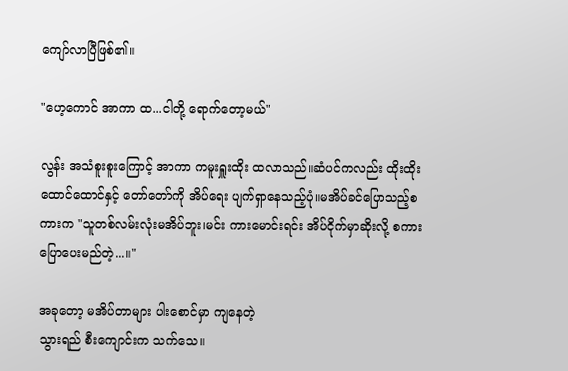ကျော်လာပြီဖြစ်၏။

"ဟေ့ကောင် အာကာ ထ...ငါတို့ ရောက်တော့မယ်"

လွန်း အသံစူးစူးကြောင့် အာကာ ကမူးရှူးထိုး ထလာသည်။ဆံပင်ကလည်း ထိုးထိုးထောင်ထောင်နှင့် ‌တော်တော်ကို အိပ်ရေး ပျက်ရှာနေသည့်ပုံ။မအိပ်ခင်ပြောသည့်စကားက "သူတစ်လမ်းလုံးမအိပ်ဘူး၊မင်း ကားမောင်းရင်း အိပ်ငိုက်မှာဆိုးလို့ စကားပြော‌ပေးမည်တဲ့...။"

အခုတော့ မအိပ်တာများ ပါး‌‌စောင်မှာ ကျနေတဲ့
သွားရည် စီးကျောင်းက သက်သေ။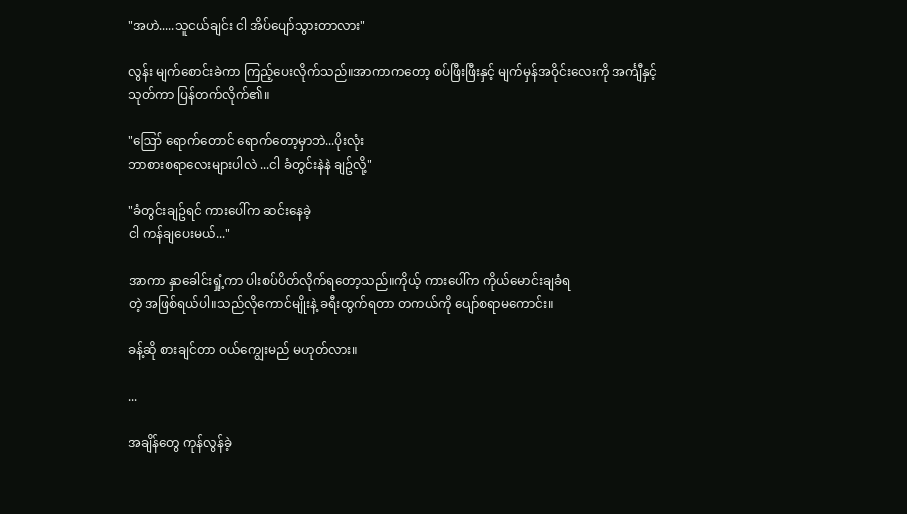"အဟဲ.....သူငယ်ချင်း ငါ အိပ်ပျော်သွားတာလား"

လွန်း မျက်စောင်းခဲကာ ကြည့်ပေးလိုက်သည်။အာကာကတော့ စပ်ဖြီးဖြီးနှင့် မျက်မှန်အဝိုင်း‌လေးကို အင်္ကျီနှင့်သုတ်ကာ ပြန်တက်လိုက်၏။

"ဪ ရောက်တောင် ရောက်တော့မှာဘဲ...ပိုးလုံး
ဘာစားစရာလေးများပါလဲ ...ငါ ခံတွင်းနဲနဲ ချဥ်လို့"

"ခံတွင်းချဥ်ရင် ကားပေါ်က ဆင်းနေခဲ့
ငါ ကန်ချပေးမယ်..."

အာကာ နှာခေါင်းရှုံ့ကာ ပါးစပ်ပိတ်လိုက်ရတော့သည်။ကိုယ့် ကားပေါ်က ကိုယ်မောင်းချခံရ
တဲ့ အဖြစ်ရယ်ပါ။သည်လိုကောင်မျိုးနဲ့ ခရီးထွက်ရတာ တကယ်ကို ပျော်စရာမကောင်း။

ခန့်ဆို စားချင်တာ ဝယ်ကျွေးမည် မဟုတ်လား။

...

အချိန်တွေ ကုန်လွန်ခဲ့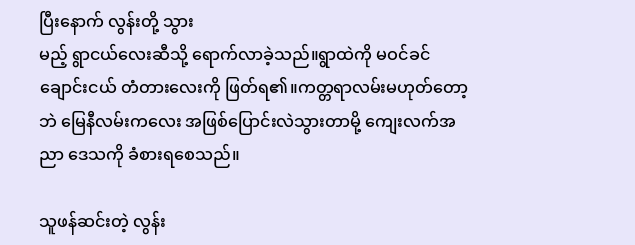ပြီးနောက် လွန်းတို့ သွား
မည့် ရွာငယ်လေးဆီသို့ ရောက်လာခဲ့သည်။ရွာထဲကို မဝင်ခင် ချောင်းငယ် တံတားလေးကို ဖြတ်ရ၏။ကတ္တရာလမ်းမဟုတ်‌တော့ဘဲ မြေနီလမ်းကလေး အဖြစ်ပြောင်းလဲသွားတာမို့ ကျေးလက်အညာ ဒေသကို ခံစားရစေသည်။

သူဖန်ဆင်းတဲ့ လွန်း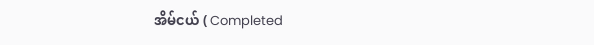အိမ်ငယ် ( Completed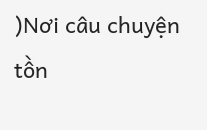)Nơi câu chuyện tồn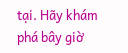tại. Hãy khám phá bây giờ